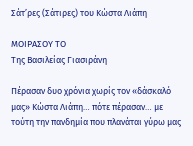Σάτ’ρες (Σάτιρες) του Κώστα Λιάπη

ΜΟΙΡΑΣΟΥ ΤΟ
Της Βασιλείας Γιασιράνη

Πέρασαν δυο χρόνια χωρίς τον «δάσκαλό μας» Κώστα Λιάπη… πότε πέρασαν… με τούτη την πανδημία που πλανάται γύρω μας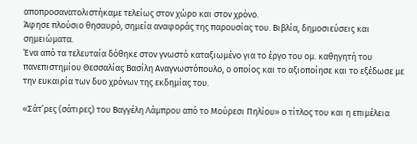αποπροσανατολιστήκαμε τελείως στον χώρο και στον χρόνο.
Άφησε πλούσιο θησαυρό, σημεία αναφοράς της παρουσίας του. Βιβλία, δημοσιεύσεις και σημειώματα.
Ένα από τα τελευταία δόθηκε στον γνωστό καταξιωμένο για το έργο του ομ. καθηγητή του πανεπιστημίου Θεσσαλίας Βασίλη Αναγνωστόπουλο, ο οποίος και το αξιοποίησε και το εξέδωσε με την ευκαιρία των δυο χρόνων της εκδημίας του.

«Σάτ’ρες (σάτιρες) του Βαγγέλη Λάμπρου από το Μούρεσι Πηλίου» ο τίτλος του και η επιμέλεια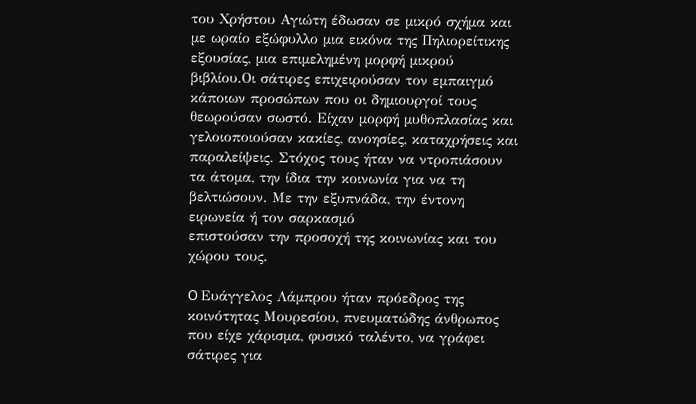του Χρήστου Αγιώτη έδωσαν σε μικρό σχήμα και με ωραίο εξώφυλλο μια εικόνα της Πηλιορείτικης εξουσίας, μια επιμελημένη μορφή μικρού βιβλίου.Οι σάτιρες επιχειρούσαν τον εμπαιγμό κάποιων προσώπων που οι δημιουργοί τους θεωρούσαν σωστό. Είχαν μορφή μυθοπλασίας και γελοιοποιούσαν κακίες, ανοησίες, καταχρήσεις και παραλείψεις. Στόχος τους ήταν να ντροπιάσουν τα άτομα, την ίδια την κοινωνία για να τη βελτιώσουν. Με την εξυπνάδα, την έντονη ειρωνεία ή τον σαρκασμό
επιστούσαν την προσοχή της κοινωνίας και του χώρου τους.

O Ευάγγελος Λάμπρου ήταν πρόεδρος της κοινότητας Μουρεσίου, πνευματώδης άνθρωπος που είχε χάρισμα, φυσικό ταλέντο, να γράφει σάτιρες για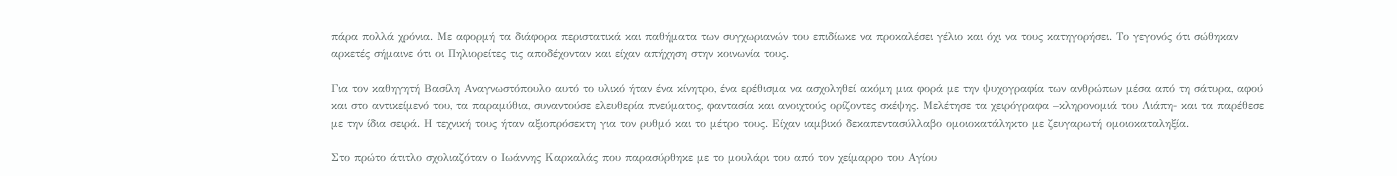πάρα πολλά χρόνια. Με αφορμή τα διάφορα περιστατικά και παθήματα των συγχωριανών του επιδίωκε να προκαλέσει γέλιο και όχι να τους κατηγορήσει. Το γεγονός ότι σώθηκαν αρκετές σήμαινε ότι οι Πηλιορείτες τις αποδέχονταν και είχαν απήχηση στην κοινωνία τους.

Για τον καθηγητή Βασίλη Αναγνωστόπουλο αυτό το υλικό ήταν ένα κίνητρο, ένα ερέθισμα να ασχοληθεί ακόμη μια φορά με την ψυχογραφία των ανθρώπων μέσα από τη σάτυρα, αφού και στο αντικείμενό του, τα παραμύθια, συναντούσε ελευθερία πνεύματος, φαντασία και ανοιχτούς ορίζοντες σκέψης. Μελέτησε τα χειρόγραφα –κληρονομιά του Λιάπη- και τα παρέθεσε με την ίδια σειρά. Η τεχνική τους ήταν αξιοπρόσεκτη για τον ρυθμό και το μέτρο τους. Είχαν ιαμβικό δεκαπεντασύλλαβο ομοιοκατάληκτο με ζευγαρωτή ομοιοκαταληξία.

Στο πρώτο άτιτλο σχολιαζόταν ο Ιωάννης Καρκαλάς που παρασύρθηκε με το μουλάρι του από τον χείμαρρο του Αγίου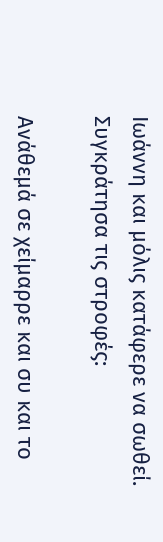Ιωάννη και μόλις κατάφερε να σωθεί. Συγκράτησα τις στροφές:

Ανάθεμά σε χείμαρρε και συ και το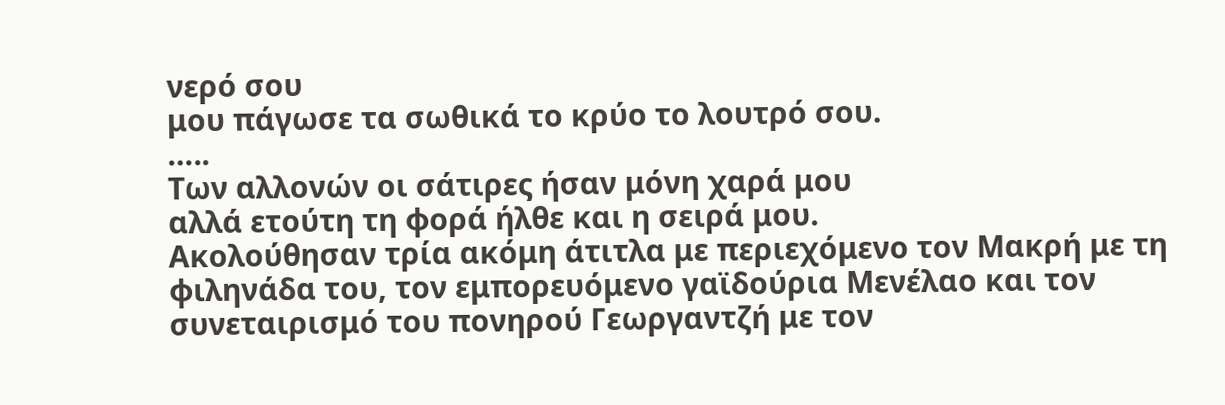νερό σου
μου πάγωσε τα σωθικά το κρύο το λουτρό σου.
…..
Των αλλονών οι σάτιρες ήσαν μόνη χαρά μου
αλλά ετούτη τη φορά ήλθε και η σειρά μου.
Ακολούθησαν τρία ακόμη άτιτλα με περιεχόμενο τον Μακρή με τη φιληνάδα του, τον εμπορευόμενο γαϊδούρια Μενέλαο και τον συνεταιρισμό του πονηρού Γεωργαντζή με τον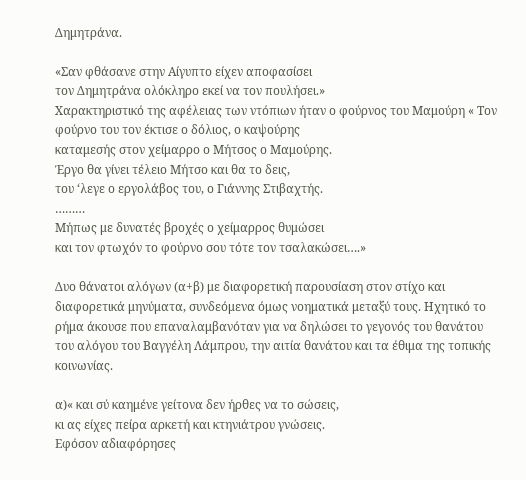Δημητράνα.

«Σαν φθάσανε στην Αίγυπτο είχεν αποφασίσει
τον Δημητράνα ολόκληρο εκεί να τον πουλήσει.»
Χαρακτηριστικό της αφέλειας των ντόπιων ήταν ο φούρνος του Μαμούρη « Τον φούρνο του τον έκτισε ο δόλιος, ο καψούρης
καταμεσής στον χείμαρρο ο Μήτσος ο Μαμούρης.
Έργο θα γίνει τέλειο Μήτσο και θα το δεις,
του ‘λεγε ο εργολάβος του, ο Γιάννης Στιβαχτής.
………
Μήπως με δυνατές βροχές ο χείμαρρος θυμώσει
και τον φτωχόν το φούρνο σου τότε τον τσαλακώσει….»

Δυο θάνατοι αλόγων (α+β) με διαφορετική παρουσίαση στον στίχο και διαφορετικά μηνύματα, συνδεόμενα όμως νοηματικά μεταξύ τους. Ηχητικό το ρήμα άκουσε που επαναλαμβανόταν για να δηλώσει το γεγονός του θανάτου του αλόγου του Βαγγέλη Λάμπρου, την αιτία θανάτου και τα έθιμα της τοπικής κοινωνίας.

α)« και σύ καημένε γείτονα δεν ήρθες να το σώσεις,
κι ας είχες πείρα αρκετή και κτηνιάτρου γνώσεις.
Εφόσον αδιαφόρησες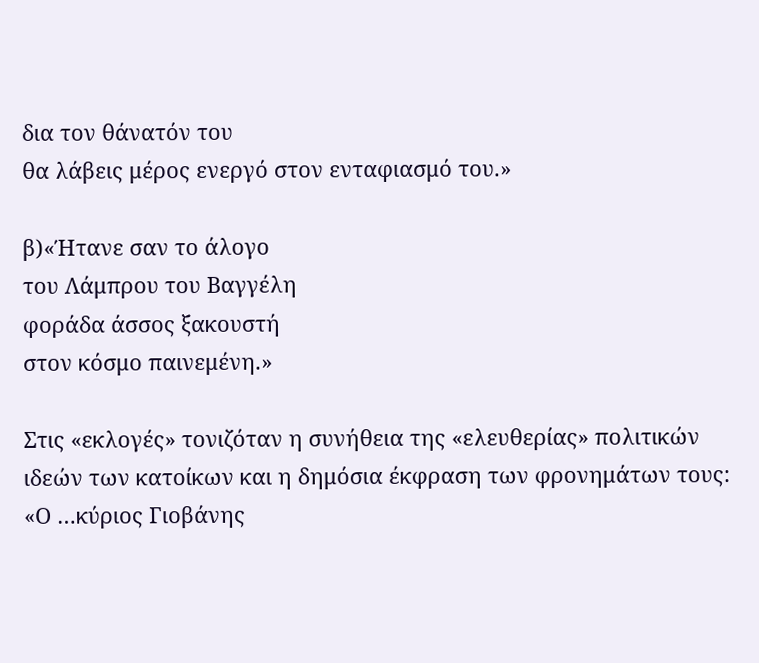δια τον θάνατόν του
θα λάβεις μέρος ενεργό στον ενταφιασμό του.»

β)«Ήτανε σαν το άλογο
του Λάμπρου του Βαγγέλη
φοράδα άσσος ξακουστή
στον κόσμο παινεμένη.»

Στις «εκλογές» τονιζόταν η συνήθεια της «ελευθερίας» πολιτικών ιδεών των κατοίκων και η δημόσια έκφραση των φρονημάτων τους:
«Ο …κύριος Γιοβάνης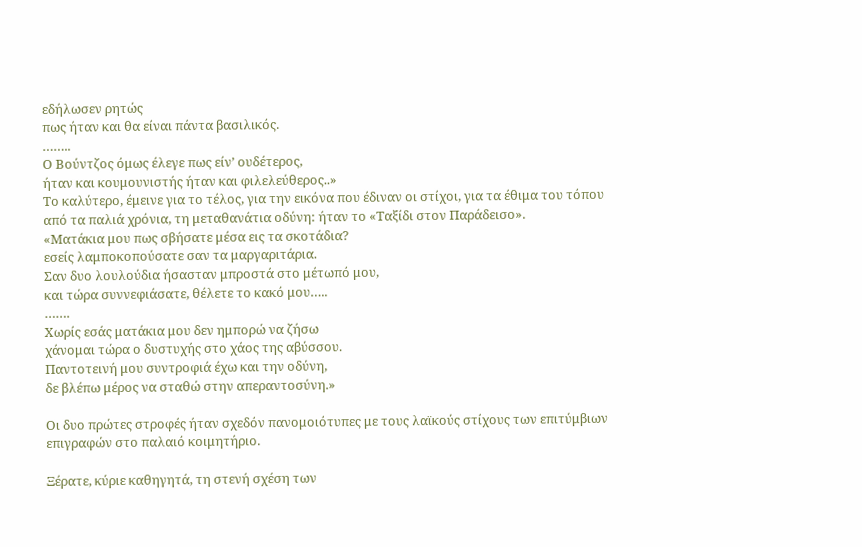εδήλωσεν ρητώς
πως ήταν και θα είναι πάντα βασιλικός.
……..
Ο Βούντζος όμως έλεγε πως είν’ ουδέτερος,
ήταν και κουμουνιστής ήταν και φιλελεύθερος..»
Το καλύτερο, έμεινε για το τέλος, για την εικόνα που έδιναν οι στίχοι, για τα έθιμα του τόπου από τα παλιά χρόνια, τη μεταθανάτια οδύνη: ήταν το «Ταξίδι στον Παράδεισο».
«Ματάκια μου πως σβήσατε μέσα εις τα σκοτάδια?
εσείς λαμποκοπούσατε σαν τα μαργαριτάρια.
Σαν δυο λουλούδια ήσασταν μπροστά στο μέτωπό μου,
και τώρα συννεφιάσατε, θέλετε το κακό μου…..
…….
Χωρίς εσάς ματάκια μου δεν ημπορώ να ζήσω
χάνομαι τώρα ο δυστυχής στο χάος της αβύσσου.
Παντοτεινή μου συντροφιά έχω και την οδύνη,
δε βλέπω μέρος να σταθώ στην απεραντοσύνη.»

Οι δυο πρώτες στροφές ήταν σχεδόν πανομοιότυπες με τους λαϊκούς στίχους των επιτύμβιων επιγραφών στο παλαιό κοιμητήριο.

Ξέρατε, κύριε καθηγητά, τη στενή σχέση των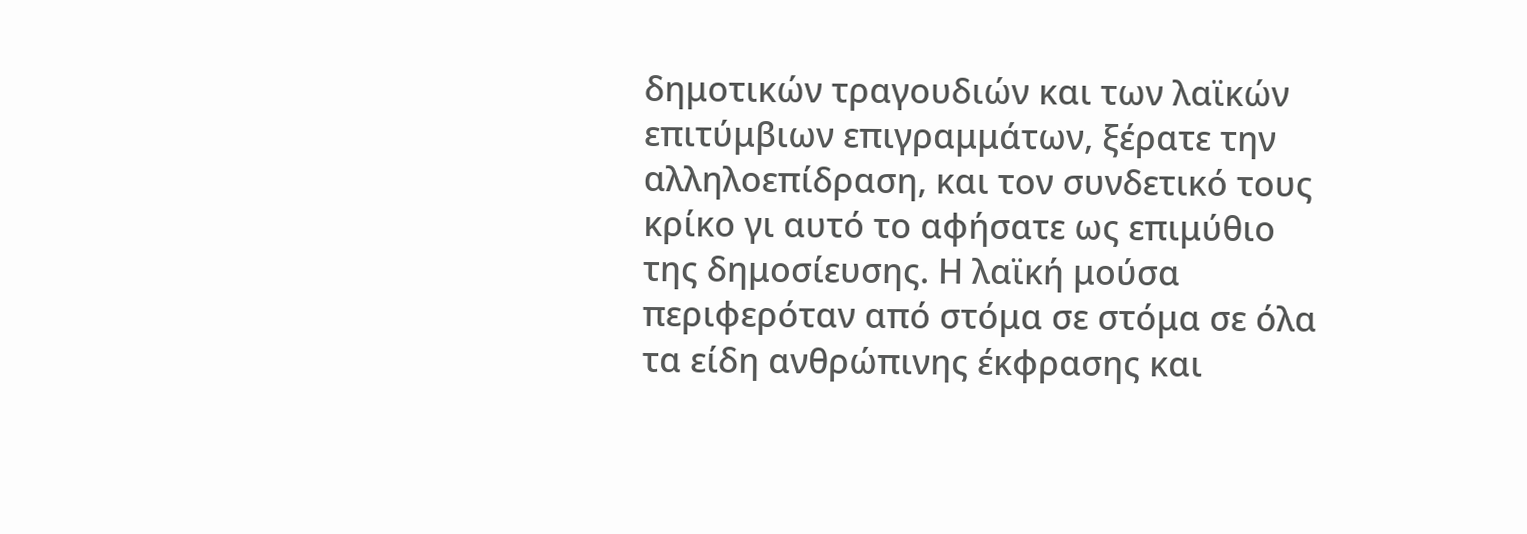δημοτικών τραγουδιών και των λαϊκών επιτύμβιων επιγραμμάτων, ξέρατε την αλληλοεπίδραση, και τον συνδετικό τους κρίκο γι αυτό το αφήσατε ως επιμύθιο της δημοσίευσης. Η λαϊκή μούσα περιφερόταν από στόμα σε στόμα σε όλα τα είδη ανθρώπινης έκφρασης και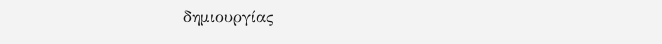δημιουργίας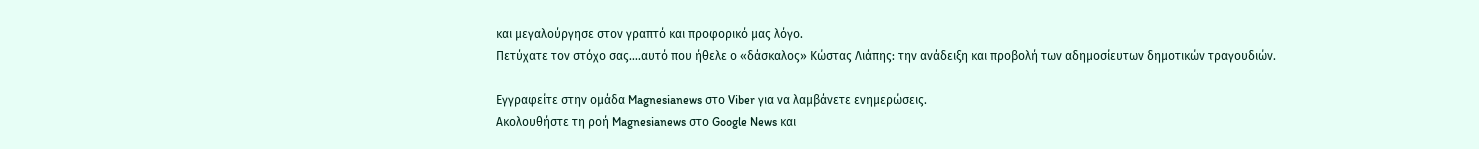και μεγαλούργησε στον γραπτό και προφορικό μας λόγο.
Πετύχατε τον στόχο σας….αυτό που ήθελε ο «δάσκαλος» Κώστας Λιάπης: την ανάδειξη και προβολή των αδημοσίευτων δημοτικών τραγουδιών.

Εγγραφείτε στην ομάδα Magnesianews στο Viber για να λαμβάνετε ενημερώσεις.
Ακολουθήστε τη ροή Magnesianews στο Google News και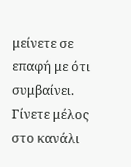μείνετε σε επαφή με ότι συμβαίνει.
Γίνετε μέλος στο κανάλι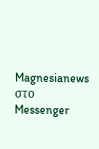Magnesianews στο Messenger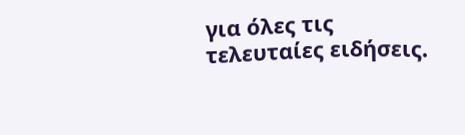για όλες τις τελευταίες ειδήσεις.